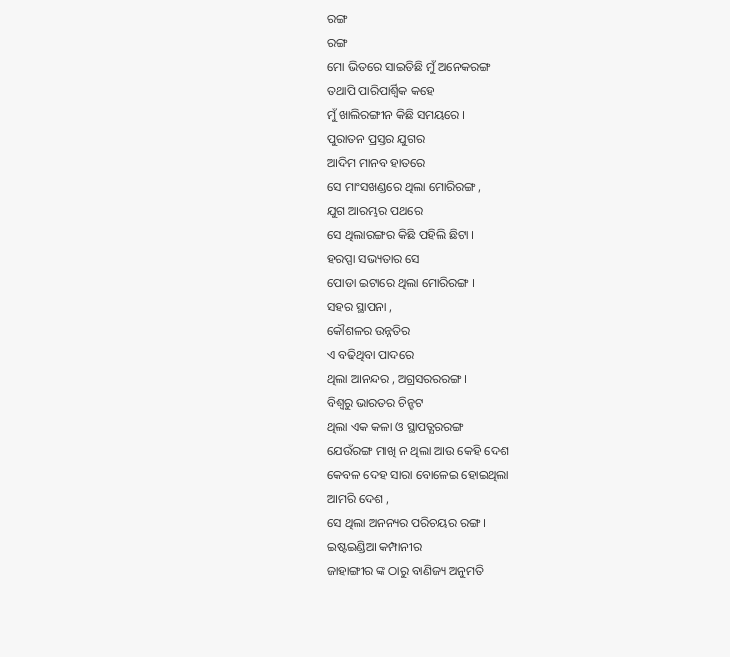ରଙ୍ଗ
ରଙ୍ଗ
ମୋ ଭିତରେ ସାଇତିଛି ମୁଁ ଅନେକରଙ୍ଗ
ତଥାପି ପାରିପାର୍ଶ୍ବିକ କହେ
ମୁଁ ଖାଲିରଙ୍ଗୀନ କିଛି ସମୟରେ ।
ପୁରାତନ ପ୍ରସ୍ତର ଯୁଗର
ଆଦିମ ମାନବ ହାତରେ
ସେ ମାଂସଖଣ୍ଡରେ ଥିଲା ମୋରିରଙ୍ଗ ,
ଯୁଗ ଆରମ୍ଭର ପଥରେ
ସେ ଥିଲାରଙ୍ଗର କିଛି ପହିଲି ଛିଟା ।
ହରପ୍ପା ସଭ୍ୟତାର ସେ
ପୋଡା ଇଟାରେ ଥିଲା ମୋରିରଙ୍ଗ ।
ସହର ସ୍ଥାପନା ,
କୌଶଳର ଉନ୍ନତିର
ଏ ବଢିଥିବା ପାଦରେ
ଥିଲା ଆନନ୍ଦର , ଅଗ୍ରସରରରଙ୍ଗ ।
ବିଶ୍ବରୁ ଭାରତର ଚିନ୍ହଟ
ଥିଲା ଏକ କଳା ଓ ସ୍ଥାପତ୍ଯରରଙ୍ଗ
ଯେଉଁରଙ୍ଗ ମାଖି ନ ଥିଲା ଆଉ କେହି ଦେଶ
କେବଳ ଦେହ ସାରା ବୋଳେଇ ହୋଇଥିଲା
ଆମରି ଦେଶ ,
ସେ ଥିଲା ଅନନ୍ୟର ପରିଚୟର ରଙ୍ଗ ।
ଇଷ୍ଟଇଣ୍ଡିଆ କମ୍ପାନୀର
ଜାହାଙ୍ଗୀର ଙ୍କ ଠାରୁ ବାଣିଜ୍ୟ ଅନୁମତି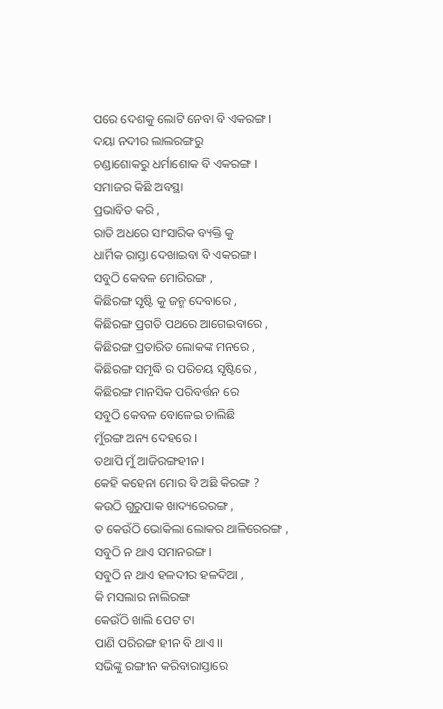ପରେ ଦେଶକୁ ଲୋଟି ନେବା ବି ଏକରଙ୍ଗ ।
ଦୟା ନଦୀର ଲାଲରଙ୍ଗରୁ
ଚଣ୍ଡାଶୋକରୁ ଧର୍ମାଶୋକ ବି ଏକରଙ୍ଗ ।
ସମାଜର କିଛି ଅବସ୍ଥା
ପ୍ରଭାବିତ କରି ,
ରାତି ଅଧରେ ସାଂସାରିକ ବ୍ୟକ୍ତି କୁ
ଧାର୍ମିକ ରାସ୍ତା ଦେଖାଇବା ବି ଏକରଙ୍ଗ ।
ସବୁଠି କେବଳ ମୋରିରଙ୍ଗ ,
କିଛିରଙ୍ଗ ସୃଷ୍ଟି କୁ ଜନ୍ମ ଦେବାରେ ,
କିଛିରଙ୍ଗ ପ୍ରଗତି ପଥରେ ଆଗେଇବାରେ ,
କିଛିରଙ୍ଗ ପ୍ରତାରିତ ଲୋକଙ୍କ ମନରେ ,
କିଛିରଙ୍ଗ ସମୃଦ୍ଧି ର ପରିଚୟ ସୃଷ୍ଟିରେ ,
କିଛିରଙ୍ଗ ମାନସିକ ପରିବର୍ତ୍ତନ ରେ
ସବୁଠି କେବଳ ବୋଳେଇ ଚାଲିଛି
ମୁଁରଙ୍ଗ ଅନ୍ୟ ଦେହରେ ।
ତଥାପି ମୁଁ ଆଜିରଙ୍ଗହୀନ ।
କେହି କହେନା ମୋର ବି ଅଛି କିରଙ୍ଗ ?
କଉଠି ଗୁରୁପାକ ଖାଦ୍ୟରେରଙ୍ଗ ,
ତ କେଉଁଠି ଭୋକିଲା ଲୋକର ଥାଳିରେରଙ୍ଗ ,
ସବୁଠି ନ ଥାଏ ସମାନରଙ୍ଗ ।
ସବୁଠି ନ ଥାଏ ହଳଦୀର ହଳଦିଆ ,
କି ମସଲାର ନାଲିରଙ୍ଗ
କେଉଁଠି ଖାଲି ପେଟ ଟା
ପାଣି ପରିରଙ୍ଗ ହୀନ ବି ଥାଏ ।।
ସଭିଙ୍କୁ ରଙ୍ଗୀନ କରିବାରାସ୍ତାରେ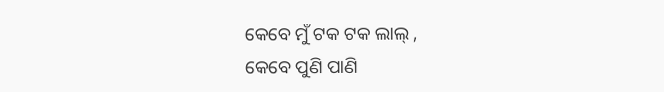କେବେ ମୁଁ ଟକ ଟକ ଲାଲ୍ ,
କେବେ ପୁଣି ପାଣି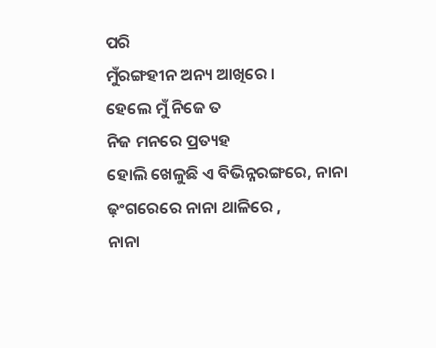ପରି
ମୁଁରଙ୍ଗହୀନ ଅନ୍ୟ ଆଖିରେ ।
ହେଲେ ମୁଁ ନିଜେ ତ
ନିଜ ମନରେ ପ୍ରତ୍ୟହ
ହୋଲି ଖେଳୁଛି ଏ ବିଭିନ୍ନରଙ୍ଗରେ, ନାନା ଢ଼ଂଗରେରେ ନାନା ଥାଳିରେ ,
ନାନା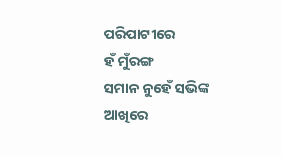ପରିପାଟୀରେ
ହଁ ମୁଁରଙ୍ଗ
ସମାନ ନୁହେଁ ସଭିଙ୍କ ଆଖିରେ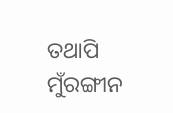ତଥାପି ମୁଁରଙ୍ଗୀନ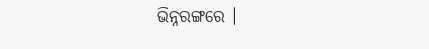ଭିନ୍ନରଙ୍ଗରେ ।